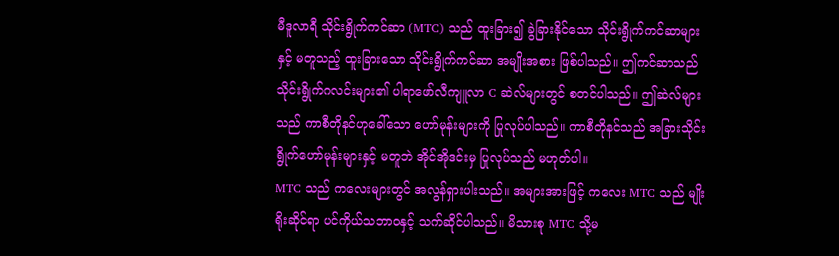မီဒူလာရီ သိုင်းရွိုက်ကင်ဆာ (MTC) သည် ထူးခြား၍ ခွဲခြားနိုင်သော သိုင်းရွိုက်ကင်ဆာများနှင့် မတူသည့် ထူးခြားသော သိုင်းရွိုက်ကင်ဆာ အမျိုးအစား ဖြစ်ပါသည်။ ဤကင်ဆာသည် သိုင်းရွိုက်ဂလင်းများ၏ ပါရာဖော်လီကျူလာ C ဆဲလ်များတွင် စတင်ပါသည်။ ဤဆဲလ်များသည် ကာစီတိုနင်ဟုခေါ်သော ဟော်မုန်းများကို ပြုလုပ်ပါသည်။ ကာစီတိုနင်သည် အခြားသိုင်းရွိုက်ဟော်မုန်းများနှင့် မတူဘဲ အိုင်အိုဒင်းမှ ပြုလုပ်သည် မဟုတ်ပါ။
MTC သည် ကလေးများတွင် အလွန်ရှားပါးသည်။ အများအားဖြင့် ကလေး MTC သည် မျိုးရိုးဆိုင်ရာ ပင်ကိုယ်သဘာဝနှင့် သက်ဆိုင်ပါသည်။ မိသားစု MTC သို့မ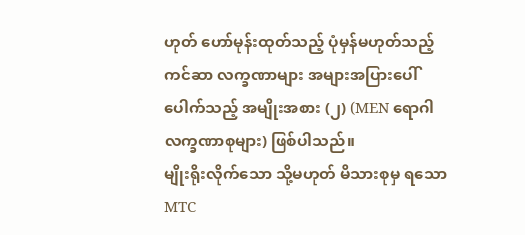ဟုတ် ဟော်မုန်းထုတ်သည့် ပုံမှန်မဟုတ်သည့် ကင်ဆာ လက္ခဏာများ အများအပြားပေါ်ပေါက်သည့် အမျိုးအစား (၂) (MEN ရောဂါလက္ခဏာစုများ) ဖြစ်ပါသည်။
မျိုးရိုးလိုက်သော သို့မဟုတ် မိသားစုမှ ရသော MTC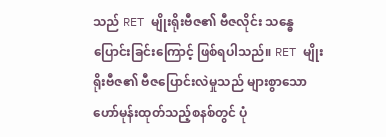သည် RET မျိုးရိုးဗီဇ၏ ဗီဇလိုင်း သန္ဓေပြောင်းခြင်းကြောင့် ဖြစ်ရပါသည်။ RET မျိုးရိုးဗီဇ၏ ဗီဇပြောင်းလဲမှုသည် များစွာသော ဟော်မုန်းထုတ်သည့်စနစ်တွင် ပုံ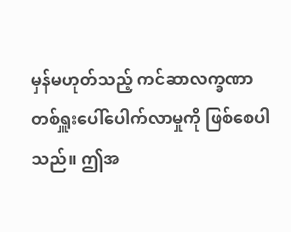မှန်မဟုတ်သည့် ကင်ဆာလက္ခဏာ တစ်ရှူးပေါ်ပေါက်လာမှုကို ဖြစ်စေပါသည်။ ဤအ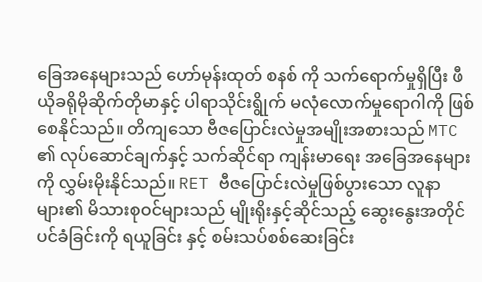ခြေအနေများသည် ဟော်မုန်းထုတ် စနစ် ကို သက်ရောက်မှုရှိပြီး ဖီယိုခရိုမိုဆိုက်တိုမာနှင့် ပါရာသိုင်းရွိုက် မလုံလောက်မှုရောဂါကို ဖြစ်စေနိုင်သည်။ တိကျသော ဗီဇပြောင်းလဲမှုအမျိုးအစားသည် MTC ၏ လုပ်ဆောင်ချက်နှင့် သက်ဆိုင်ရာ ကျန်းမာရေး အခြေအနေများကို လွှမ်းမိုးနိုင်သည်။ RET ဗီဇပြောင်းလဲမှုဖြစ်ပွားသော လူနာများ၏ မိသားစုဝင်များသည် မျိုးရိုးနှင့်ဆိုင်သည့် ဆွေးနွေးအတိုင်ပင်ခံခြင်းကို ရယူခြင်း နှင့် စမ်းသပ်စစ်ဆေးခြင်း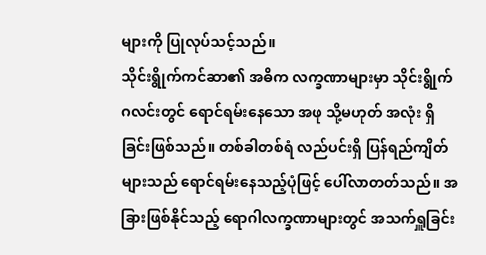များကို ပြုလုပ်သင့်သည်။
သိုင်းရွိုက်ကင်ဆာ၏ အဓိက လက္ခဏာများမှာ သိုင်းရွိုက်ဂလင်းတွင် ရောင်ရမ်းနေသော အဖု သို့မဟုတ် အလုံး ရှိခြင်းဖြစ်သည်။ တစ်ခါတစ်ရံ လည်ပင်းရှိ ပြန်ရည်ကျိတ်များသည် ရောင်ရမ်းနေသည့်ပုံဖြင့် ပေါ်လာတတ်သည်။ အခြားဖြစ်နိုင်သည့် ရောဂါလက္ခဏာများတွင် အသက်ရှူခြင်း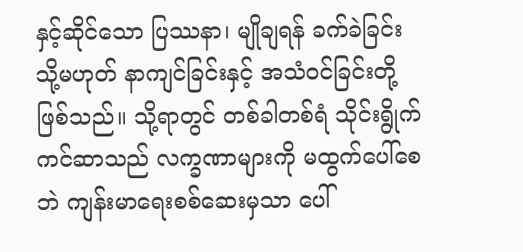နှင့်ဆိုင်သော ပြဿနာ၊ မျိုချရန် ခက်ခဲခြင်း သို့မဟုတ် နာကျင်ခြင်းနှင့် အသံဝင်ခြင်းတို့ ဖြစ်သည်။ သို့ရာတွင် တစ်ခါတစ်ရံ သိုင်းရွိုက်ကင်ဆာသည် လက္ခဏာများကို မထွက်ပေါ်စေဘဲ ကျန်းမာရေးစစ်ဆေးမှသာ ပေါ်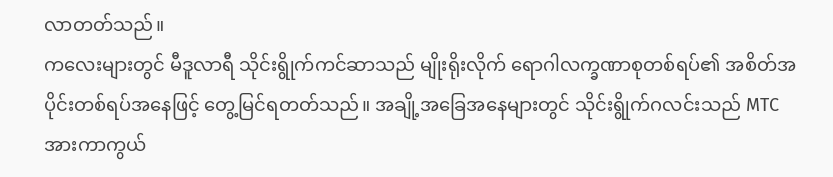လာတတ်သည်။
ကလေးများတွင် မီဒူလာရီ သိုင်းရွိုက်ကင်ဆာသည် မျိုးရိုးလိုက် ရောဂါလက္ခဏာစုတစ်ရပ်၏ အစိတ်အပိုင်းတစ်ရပ်အနေဖြင့် တွေ့မြင်ရတတ်သည်။ အချို့အခြေအနေများတွင် သိုင်းရွိုက်ဂလင်းသည် MTC အားကာကွယ်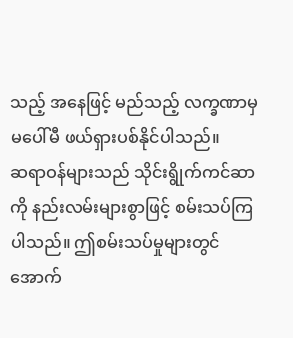သည့် အနေဖြင့် မည်သည့် လက္ခဏာမှ မပေါ်မီ ဖယ်ရှားပစ်နိုင်ပါသည်။
ဆရာဝန်များသည် သိုင်းရွိုက်ကင်ဆာကို နည်းလမ်းများစွာဖြင့် စမ်းသပ်ကြပါသည်။ ဤစမ်းသပ်မှုများတွင် အောက်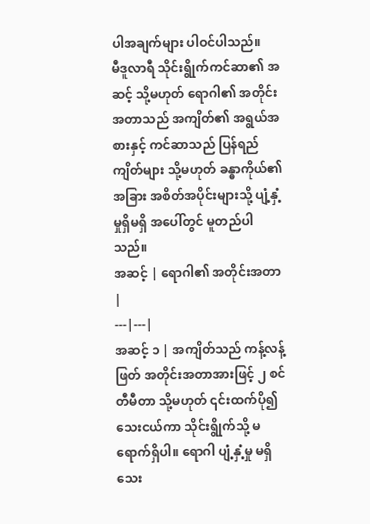ပါအချက်များ ပါဝင်ပါသည်။
မီဒူလာရီ သိုင်းရွိုက်ကင်ဆာ၏ အဆင့် သို့မဟုတ် ရောဂါ၏ အတိုင်းအတာသည် အကျိတ်၏ အရွယ်အစားနှင့် ကင်ဆာသည် ပြန်ရည်ကျိတ်များ သို့မဟုတ် ခန္ဓာကိုယ်၏ အခြား အစိတ်အပိုင်းများသို့ ပျံ့နှံ့မှုရှိမရှိ အပေါ်တွင် မူတည်ပါသည်။
အဆင့် | ရောဂါ၏ အတိုင်းအတာ |
---|---|
အဆင့် ၁ | အကျိတ်သည် ကန့်လန့်ဖြတ် အတိုင်းအတာအားဖြင့် ၂ စင်တီမီတာ သို့မဟုတ် ၎င်းထက်ပို၍ သေးငယ်ကာ သိုင်းရွိုက်သို့ မရောက်ရှိပါ။ ရောဂါ ပျံ့နှံ့မှု မရှိသေး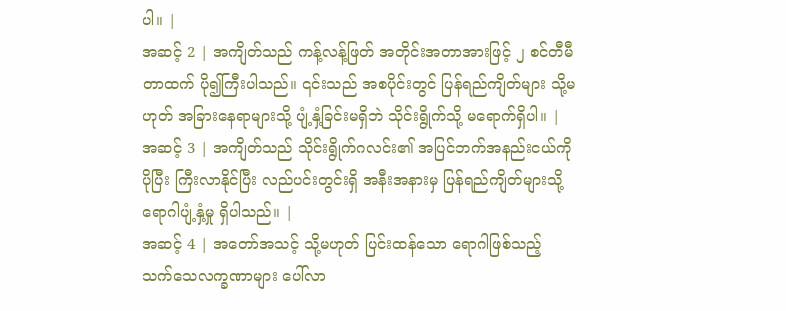ပါ။ |
အဆင့် 2 | အကျိတ်သည် ကန့်လန့်ဖြတ် အတိုင်းအတာအားဖြင့် ၂ စင်တီမီတာထက် ပို၍ကြီးပါသည်။ ၎င်းသည် အစပိုင်းတွင် ပြန်ရည်ကျိတ်များ သို့မဟုတ် အခြားနေရာများသို့ ပျံ့နှံ့ခြင်းမရှိဘဲ သိုင်းရွိုက်သို့ မရောက်ရှိပါ။ |
အဆင့် 3 | အကျိတ်သည် သိုင်းရွိုက်ဂလင်း၏ အပြင်ဘက်အနည်းငယ်ကို ပိုပြီး ကြီးလာနိုင်ပြီး လည်ပင်းတွင်းရှိ အနီးအနားမှ ပြန်ရည်ကျိတ်များသို့ ရောဂါပျံ့နှံ့မှု ရှိပါသည်။ |
အဆင့် 4 | အတော်အသင့် သို့မဟုတ် ပြင်းထန်သော ရောဂါဖြစ်သည့် သက်သေလက္ခဏာများ ပေါ်လာ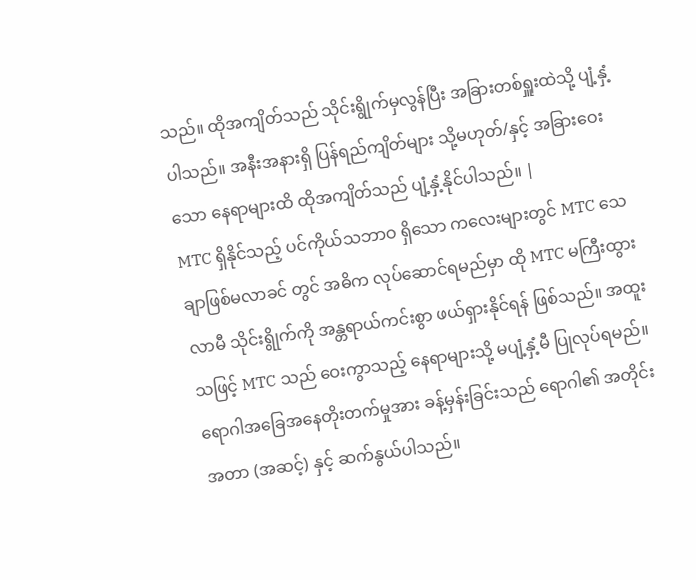သည်။ ထိုအကျိတ်သည် သိုင်းရွိုက်မှလွန်ပြီး အခြားတစ်ရှူးထဲသို့ ပျံ့နှံ့ပါသည်။ အနီးအနားရှိ ပြန်ရည်ကျိတ်များ သို့မဟုတ်/နှင့် အခြားဝေးသော နေရာများထိ ထိုအကျိတ်သည် ပျံ့နှံ့နိုင်ပါသည်။ |
MTC ရှိနိုင်သည့် ပင်ကိုယ်သဘာဝ ရှိသော ကလေးများတွင် MTC သေချာဖြစ်မလာခင် တွင် အဓိက လုပ်ဆောင်ရမည်မှာ ထို MTC မကြီးထွားလာမီ သိုင်းရွိုက်ကို အန္တရာယ်ကင်းစွာ ဖယ်ရှားနိုင်ရန် ဖြစ်သည်။ အထူးသဖြင့် MTC သည် ဝေးကွာသည့် နေရာများသို့ မပျံ့နှံ့မီ ပြုလုပ်ရမည်။ ရောဂါအခြေအနေတိုးတက်မှုအား ခန့်မှန်းခြင်းသည် ရောဂါ၏ အတိုင်းအတာ (အဆင့်) နှင့် ဆက်နွယ်ပါသည်။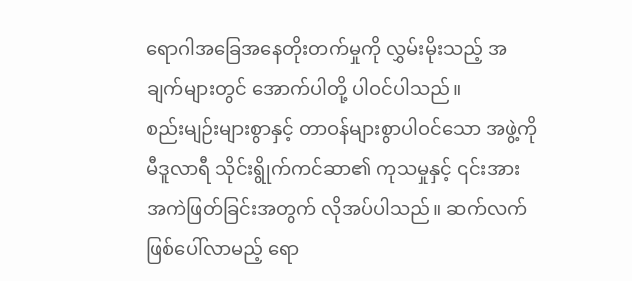ရောဂါအခြေအနေတိုးတက်မှုကို လွှမ်းမိုးသည့် အချက်များတွင် အောက်ပါတို့ ပါဝင်ပါသည်။
စည်းမျဉ်းများစွာနှင့် တာဝန်များစွာပါဝင်သော အဖွဲ့ကို မီဒူလာရီ သိုင်းရွိုက်ကင်ဆာ၏ ကုသမှုနှင့် ၎င်းအား အကဲဖြတ်ခြင်းအတွက် လိုအပ်ပါသည်။ ဆက်လက်ဖြစ်ပေါ်လာမည့် ရော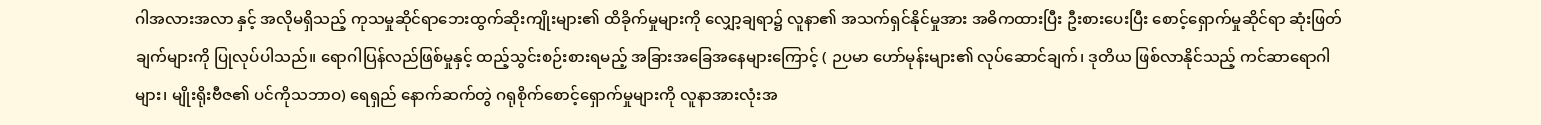ဂါအလားအလာ နှင့် အလိုမရှိသည့် ကုသမှုဆိုင်ရာဘေးထွက်ဆိုးကျိုးများ၏ ထိခိုက်မှုများကို လျှော့ချရာ၌ လူနာ၏ အသက်ရှင်နိုင်မှုအား အဓိကထားပြီး ဦးစားပေးပြီး စောင့်ရှောက်မှုဆိုင်ရာ ဆုံးဖြတ်ချက်များကို ပြုလုပ်ပါသည်။ ရောဂါပြန်လည်ဖြစ်မှုနှင့် ထည့်သွင်းစဉ်းစားရမည့် အခြားအခြေအနေများကြောင့် ( ဉပမာ ဟော်မုန်းများ၏ လုပ်ဆောင်ချက်၊ ဒုတိယ ဖြစ်လာနိုင်သည့် ကင်ဆာရောဂါများ၊ မျိုးရိုးဗီဇ၏ ပင်ကိုသဘာဝ) ရေရှည် နောက်ဆက်တွဲ ဂရုစိုက်စောင့်ရှောက်မှုများကို လူနာအားလုံးအ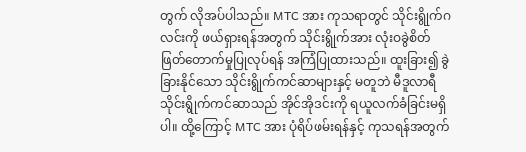တွက် လိုအပ်ပါသည်။ MTC အား ကုသရာတွင် သိုင်းရွိုက်ဂလင်းကို ဖယ်ရှားရန်အတွက် သိုင်းရွိုက်အား လုံးဝခွဲစိတ်ဖြတ်တောက်မှုပြုလုပ်ရန် အကြံပြုထားသည်။ ထူးခြား၍ ခွဲခြားနိုင်သော သိုင်းရွိုက်ကင်ဆာများနှင့် မတူဘဲ မီဒူလာရီ သိုင်းရွိုက်ကင်ဆာသည် အိုင်အိုဒင်းကို ရယူလက်ခံခြင်းမရှိပါ။ ထို့ကြောင့် MTC အား ပုံရိပ်ဖမ်းရန်နှင့် ကုသရန်အတွက်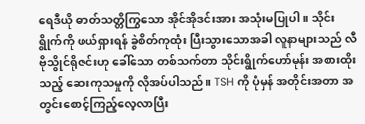ရေဒီယို ဓာတ်သတ္တိကြွသော အိုင်အိုဒင်းအား အသုံးမပြုပါ။ သိုင်းရွိုက်ကို ဖယ်ရှားရန် ခွဲစိတ်ကုထုံး ပြီးသွားသောအခါ လူနာများသည် လီဗိုသွိုင်ရိုဇင်းဟု ခေါ်သော တစ်သက်တာ သိုင်းရွိုက်ဟော်မုန်း အစားထိုးသည့် ဆေးကုသမှုကို လိုအပ်ပါသည်။ TSH ကို ပုံမှန် အတိုင်းအတာ အတွင်းစောင့်ကြည့်လေ့လာပြီး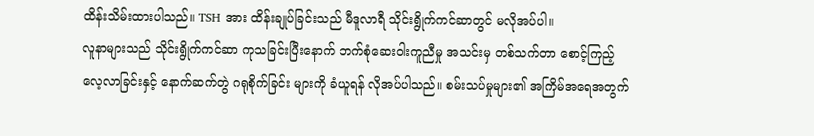ထိန်းသိမ်းထားပါသည်။ TSH အား ထိန်းချုပ်ခြင်းသည် မီဒူလာရီ သိုင်းရွိုက်ကင်ဆာတွင် မလိုအပ်ပါ။
လူနာများသည် သိုင်းရွိုက်ကင်ဆာ ကုသခြင်းပြီးနောက် ဘက်စုံဆေးဝါးကူညီမှု အသင်းမှ တစ်သက်တာ စောင့်ကြည့်လေ့လာခြင်းနှင့် နောက်ဆက်တွဲ ဂရုစိုက်ခြင်း များကို ခံယူရန် လိုအပ်ပါသည်။ စမ်းသပ်မှုများ၏ အကြိမ်အရေအတွက်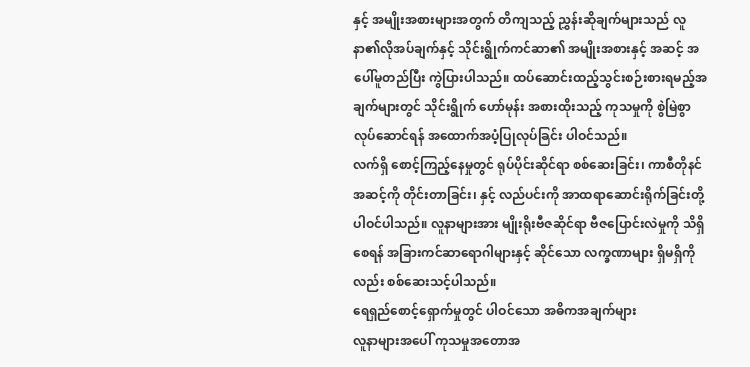နှင့် အမျိုးအစားများအတွက် တိကျသည့် ညွှန်းဆိုချက်များသည် လူနာ၏လိုအပ်ချက်နှင့် သိုင်းရွိုက်ကင်ဆာ၏ အမျိုးအစားနှင့် အဆင့် အပေါ်မူတည်ပြီး ကွဲပြားပါသည်။ ထပ်ဆောင်းထည့်သွင်းစဉ်းစားရမည့်အချက်များတွင် သိုင်းရွိုက် ဟော်မုန်း အစားထိုးသည့် ကုသမှုကို စွဲမြဲစွာလုပ်ဆောင်ရန် အထောက်အပံ့ပြုလုပ်ခြင်း ပါဝင်သည်။
လက်ရှိ စောင့်ကြည့်နေမှုတွင် ရုပ်ပိုင်းဆိုင်ရာ စစ်ဆေးခြင်း၊ ကာစီတိုနင်အဆင့်ကို တိုင်းတာခြင်း၊ နှင့် လည်ပင်းကို အာထရာဆောင်းရိုက်ခြင်းတို့ ပါဝင်ပါသည်။ လူနာများအား မျိုးရိုးဗီဇဆိုင်ရာ ဗီဇပြောင်းလဲမှုကို သိရှိစေရန် အခြားကင်ဆာရောဂါများနှင့် ဆိုင်သော လက္ခဏာများ ရှိမရှိကိုလည်း စစ်ဆေးသင့်ပါသည်။
ရေရှည်စောင့်ရှောက်မှုတွင် ပါဝင်သော အဓိကအချက်များ
လူနာများအပေါ် ကုသမှုအတောအ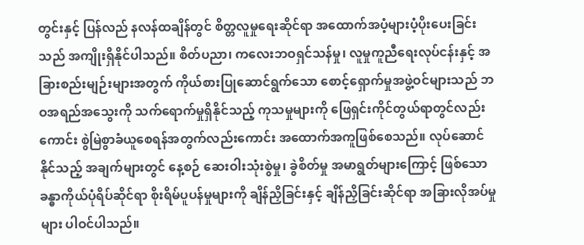တွင်းနှင့် ပြန်လည် နလန်ထချိန်တွင် စိတ္တလူမှုရေးဆိုင်ရာ အထောက်အပံ့များပံ့ပိုးပေးခြင်းသည် အကျိုးရှိနိုင်ပါသည်။ စိတ်ပညာ၊ ကလေးဘဝရှင်သန်မှု၊ လူမှုကူညီရေးလုပ်ငန်းနှင့် အခြားစည်းမျဉ်းများအတွက် ကိုယ်စားပြုဆောင်ရွက်သော စောင့်ရှောက်မှုအဖွဲ့ဝင်များသည် ဘဝအရည်အသွေးကို သက်ရောက်မှုရှိနိုင်သည့် ကုသမှုများကို ဖြေရှင်းကိုင်တွယ်ရာတွင်လည်းကောင်း စွဲမြဲစွာခံယူစေရန်အတွက်လည်းကောင်း အထောက်အကူဖြစ်စေသည်။ လုပ်ဆောင်နိုင်သည့် အချက်များတွင် နေ့စဉ် ဆေးဝါးသုံးစွဲမှု၊ ခွဲစိတ်မှု အမာရွတ်များကြောင့် ဖြစ်သော ခန္ဓာကိုယ်ပုံရိပ်ဆိုင်ရာ စိုးရိမ်ပူပန်မှုများကို ချိန်ညှိခြင်းနှင့် ချိန်ညှိခြင်းဆိုင်ရာ အခြားလိုအပ်မှုများ ပါဝင်ပါသည်။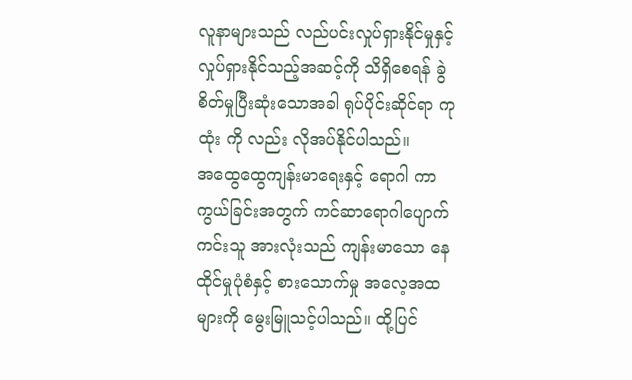လူနာများသည် လည်ပင်းလှုပ်ရှားနိုင်မှုနှင့် လှုပ်ရှားနိုင်သည့်အဆင့်ကို သိရှိစေရန် ခွဲစိတ်မှုပြီးဆုံးသောအခါ ရုပ်ပိုင်းဆိုင်ရာ ကုထုံး ကို လည်း လိုအပ်နိုင်ပါသည်။
အထွေထွေကျန်းမာရေးနှင့် ရောဂါ ကာကွယ်ခြင်းအတွက် ကင်ဆာရောဂါပျောက်ကင်းသူ အားလုံးသည် ကျန်းမာသော နေထိုင်မှုပုံစံနှင့် စားသောက်မှု အလေ့အထများကို မွေးမြူသင့်ပါသည်။ ထို့ပြင်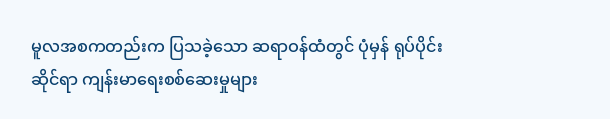မူလအစကတည်းက ပြသခဲ့သော ဆရာဝန်ထံတွင် ပုံမှန် ရုပ်ပိုင်းဆိုင်ရာ ကျန်းမာရေးစစ်ဆေးမှုများ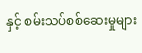နှင့် စမ်းသပ်စစ်ဆေးမှုများ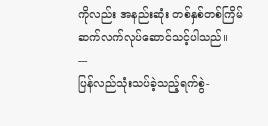ကိုလည်း အနည်းဆုံး တစ်နှစ်တစ်ကြိမ် ဆက်လက်လုပ်ဆောင်သင့်ပါသည်။
---
ပြန်လည်သုံးသပ်ခဲ့သည့်ရက်စွဲ-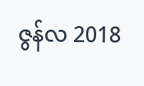ဇွန်လ 2018